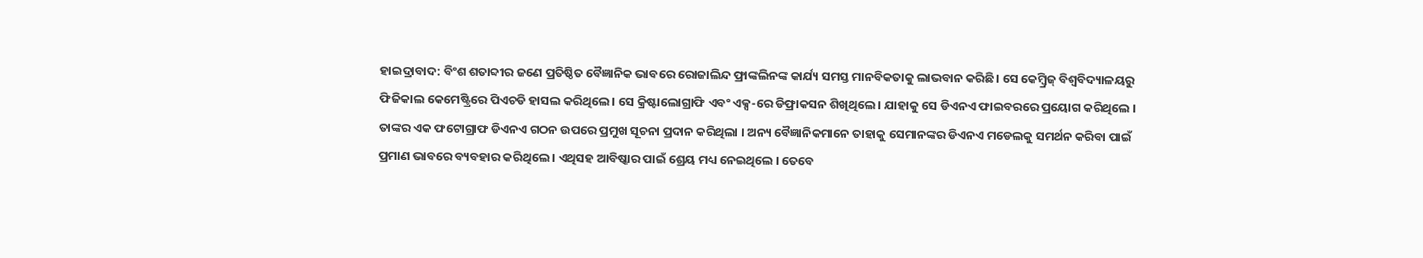ହାଇଦ୍ରାବାଦ: ବିଂଶ ଶତାବ୍ଦୀର ଜଣେ ପ୍ରତିଷ୍ଠିତ ବୈଜ୍ଞାନିକ ଭାବରେ ରୋଜାଲିନ୍ଦ ଫ୍ରାଙ୍କଲିନଙ୍କ କାର୍ଯ୍ୟ ସମସ୍ତ ମାନବିକତାକୁ ଲାଭବାନ କରିଛି। ସେ କେମ୍ବ୍ରିଜ୍ ବିଶ୍ୱବିଦ୍ୟାଳୟରୁ ଫିଜିକାଲ କେମେଷ୍ଟ୍ରିରେ ପିଏଚଡି ହାସଲ କରିଥିଲେ। ସେ କ୍ରିଷ୍ଟାଲୋଗ୍ରାଫି ଏବଂ ଏକ୍ସ-ରେ ଡିଫ୍ରାକସନ ଶିଖିଥିଲେ । ଯାହାକୁ ସେ ଡିଏନଏ ଫାଇବରରେ ପ୍ରୟୋଗ କରିଥିଲେ ।
ତାଙ୍କର ଏକ ଫଟୋଗ୍ରାଫ ଡିଏନଏ ଗଠନ ଉପରେ ପ୍ରମୁଖ ସୂଚନା ପ୍ରଦାନ କରିଥିଲା । ଅନ୍ୟ ବୈଜ୍ଞାନିକମାନେ ତାହାକୁ ସେମାନଙ୍କର ଡିଏନଏ ମଡେଲକୁ ସମର୍ଥନ କରିବା ପାଇଁ ପ୍ରମାଣ ଭାବରେ ବ୍ୟବହାର କରିଥିଲେ । ଏଥିସହ ଆବିଷ୍କାର ପାଇଁ ଶ୍ରେୟ ମଧ୍ୟ ନେଇଥିଲେ । ତେବେ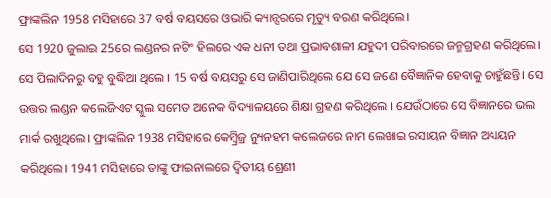ଫ୍ରାଙ୍କଲିନ 1958 ମସିହାରେ 37 ବର୍ଷ ବୟସରେ ଓଭାରି କ୍ୟାନ୍ସରରେ ମୃତ୍ୟୁ ବରଣ କରିଥିଲେ।
ସେ 1920 ଜୁଲାଇ 25ରେ ଲଣ୍ଡନର ନଟିଂ ହିଲରେ ଏକ ଧନୀ ତଥା ପ୍ରଭାବଶାଳୀ ଯହୁଦୀ ପରିବାରରେ ଜନ୍ମଗ୍ରହଣ କରିଥିଲେ। ସେ ପିଲାଦିନରୁ ବହୁ ବୁଦ୍ଧିଆ ଥିଲେ । 15 ବର୍ଷ ବୟସରୁ ସେ ଜାଣିପାରିଥିଲେ ଯେ ସେ ଜଣେ ବୈଜ୍ଞାନିକ ହେବାକୁ ଚାହୁଁଛନ୍ତି। ସେ ଉତ୍ତର ଲଣ୍ଡନ କଲେଜିଏଟ ସ୍କୁଲ ସମେତ ଅନେକ ବିଦ୍ୟାଳୟରେ ଶିକ୍ଷା ଗ୍ରହଣ କରିଥିଲେ । ଯେଉଁଠାରେ ସେ ବିଜ୍ଞାନରେ ଭଲ ମାର୍କ ରଖୁଥିଲେ। ଫ୍ରାଙ୍କଲିନ 1938 ମସିହାରେ କେମ୍ବ୍ରିଜ୍ର ନ୍ୟୁନହମ କଲେଜରେ ନାମ ଲେଖାଇ ରସାୟନ ବିଜ୍ଞାନ ଅଧ୍ୟୟନ କରିଥିଲେ। 1941 ମସିହାରେ ତାଙ୍କୁ ଫାଇନାଲରେ ଦ୍ୱିତୀୟ ଶ୍ରେଣୀ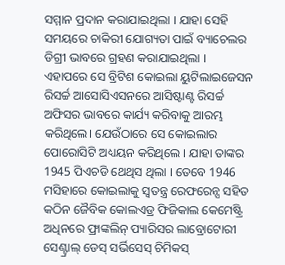ସମ୍ମାନ ପ୍ରଦାନ କରାଯାଇଥିଲା । ଯାହା ସେହି ସମୟରେ ଚାକିରୀ ଯୋଗ୍ୟତା ପାଇଁ ବ୍ୟାଚେଲର ଡିଗ୍ରୀ ଭାବରେ ଗ୍ରହଣ କରାଯାଇଥିଲା ।
ଏହାପରେ ସେ ବ୍ରିଟିଶ କୋଇଲା ୟୁଟିଲାଇଜେସନ ରିସର୍ଚ୍ଚ ଆସୋସିଏସନରେ ଆସିଷ୍ଟାଣ୍ଟ ରିସର୍ଚ୍ଚ ଅଫିସର ଭାବରେ କାର୍ଯ୍ୟ କରିବାକୁ ଆରମ୍ଭ କରିଥିଲେ। ଯେଉଁଠାରେ ସେ କୋଇଲାର ପୋରୋସିଟି ଅଧ୍ୟୟନ କରିଥିଲେ । ଯାହା ତାଙ୍କର 1945 ପିଏଚଡି ଥେଥିସ ଥିଲା । ତେବେ 1946 ମସିହାରେ କୋଇଲାକୁ ସ୍ବତନ୍ତ୍ର ରେଫରେନ୍ସ ସହିତ କଠିନ ଜୈବିକ କୋଲଏଡ୍ର ଫିଜିକାଲ କେମେଷ୍ଟ୍ରି ଅଧିନରେ ଫ୍ରାଙ୍କଲିନ୍ ପ୍ୟାରିସର ଲାବ୍ରୋଟୋରୀ ସେଣ୍ଟ୍ରାଲ୍ ଡେସ୍ ସର୍ଭିସେସ୍ ଚିମିକସ୍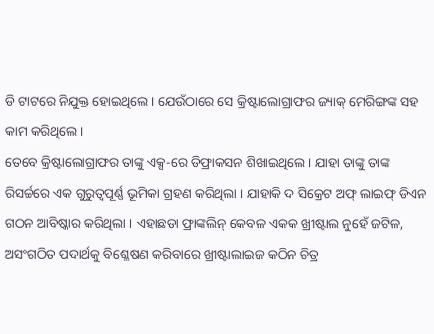ଡି ଟାଟରେ ନିଯୁକ୍ତ ହୋଇଥିଲେ । ଯେଉଁଠାରେ ସେ କ୍ରିଷ୍ଟାଲୋଗ୍ରାଫର ଜ୍ୟାକ୍ ମେରିଙ୍ଗଙ୍କ ସହ କାମ କରିଥିଲେ।
ତେବେ କ୍ରିଷ୍ଟାଲୋଗ୍ରାଫର ତାଙ୍କୁ ଏକ୍ସ-ରେ ଡିଫ୍ରାକସନ ଶିଖାଇଥିଲେ । ଯାହା ତାଙ୍କୁ ତାଙ୍କ ରିସର୍ଚ୍ଚରେ ଏକ ଗୁରୁତ୍ୱପୂର୍ଣ୍ଣ ଭୂମିକା ଗ୍ରହଣ କରିଥିଲା । ଯାହାକି ଦ ସିକ୍ରେଟ ଅଫ୍ ଲାଇଫ୍ ଡିଏନ ଗଠନ ଆବିଷ୍କାର କରିଥିଲା । ଏହାଛଡା ଫ୍ରାଙ୍କଲିନ୍ କେବଳ ଏକକ ଖ୍ରୀଷ୍ଟାଲ ନୁହେଁ ଜଟିଳ, ଅସଂଗଠିତ ପଦାର୍ଥକୁ ବିଶ୍ଳେଷଣ କରିବାରେ ଖ୍ରୀଷ୍ଟାଲାଇଜ କଠିନ ଚିତ୍ର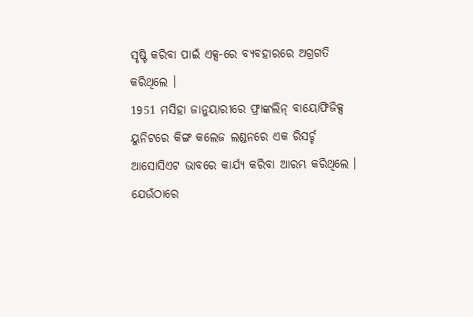ସୃଷ୍ଟି କରିବା ପାଇଁ ଏକ୍ସ-ରେ ବ୍ୟବହାରରେ ଅଗ୍ରଗତି କରିଥିଲେ ।
1951 ମସିହା ଜାନୁୟାରୀରେ ଫ୍ରାଙ୍କଲିନ୍ ବାୟୋଫିଜିକ୍ସ ୟୁନିଟରେ କିଙ୍ଗ କଲେଜ ଲଣ୍ଡନରେ ଏକ ରିସର୍ଚ୍ଚ ଆସୋସିଏଟ ଭାବରେ କାର୍ଯ୍ୟ କରିବା ଆରମ୍ଭ କରିଥିଲେ । ଯେଉଁଠାରେ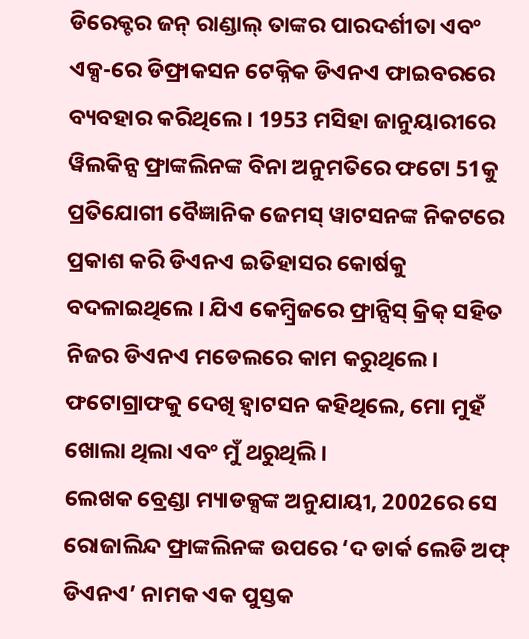ଡିରେକ୍ଟର ଜନ୍ ରାଣ୍ଡାଲ୍ ତାଙ୍କର ପାରଦର୍ଶୀତା ଏବଂ ଏକ୍ସ-ରେ ଡିଫ୍ରାକସନ ଟେକ୍ନିକ ଡିଏନଏ ଫାଇବରରେ ବ୍ୟବହାର କରିଥିଲେ । 1953 ମସିହା ଜାନୁୟାରୀରେ ୱିଲକିନ୍ସ ଫ୍ରାଙ୍କଲିନଙ୍କ ବିନା ଅନୁମତିରେ ଫଟୋ 51କୁ ପ୍ରତିଯୋଗୀ ବୈଜ୍ଞାନିକ ଜେମସ୍ ୱାଟସନଙ୍କ ନିକଟରେ ପ୍ରକାଶ କରି ଡିଏନଏ ଇତିହାସର କୋର୍ଷକୁ ବଦଳାଇଥିଲେ । ଯିଏ କେମ୍ବ୍ରିଜରେ ଫ୍ରାନ୍ସିସ୍ କ୍ରିକ୍ ସହିତ ନିଜର ଡିଏନଏ ମଡେଲରେ କାମ କରୁଥିଲେ। ଫଟୋଗ୍ରାଫକୁ ଦେଖି ହ୍ବାଟସନ କହିଥିଲେ, ମୋ ମୁହଁ ଖୋଲା ଥିଲା ଏବଂ ମୁଁ ଥରୁଥିଲି ।
ଲେଖକ ବ୍ରେଣ୍ଡା ମ୍ୟାଡକ୍ସଙ୍କ ଅନୁଯାୟୀ, 2002ରେ ସେ ରୋଜାଲିନ୍ଦ ଫ୍ରାଙ୍କଲିନଙ୍କ ଉପରେ ‘ଦ ଡାର୍କ ଲେଡି ଅଫ୍ ଡିଏନଏ’ ନାମକ ଏକ ପୁସ୍ତକ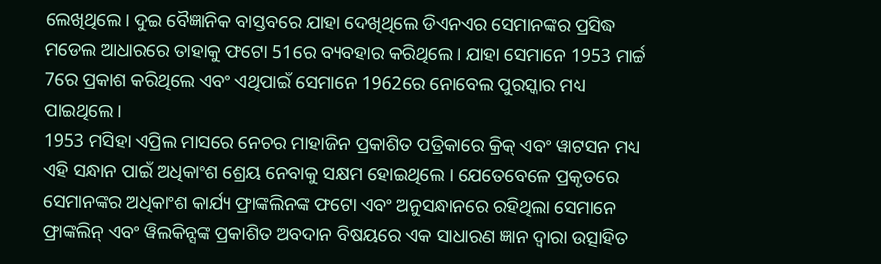ଲେଖିଥିଲେ। ଦୁଇ ବୈଜ୍ଞାନିକ ବାସ୍ତବରେ ଯାହା ଦେଖିଥିଲେ ଡିଏନଏର ସେମାନଙ୍କର ପ୍ରସିଦ୍ଧ ମଡେଲ ଆଧାରରେ ତାହାକୁ ଫଟୋ 51ରେ ବ୍ୟବହାର କରିଥିଲେ। ଯାହା ସେମାନେ 1953 ମାର୍ଚ୍ଚ 7ରେ ପ୍ରକାଶ କରିଥିଲେ ଏବଂ ଏଥିପାଇଁ ସେମାନେ 1962ରେ ନୋବେଲ ପୁରସ୍କାର ମଧ୍ୟ ପାଇଥିଲେ।
1953 ମସିହା ଏପ୍ରିଲ ମାସରେ ନେଚର ମାହାଜିନ ପ୍ରକାଶିତ ପତ୍ରିକାରେ କ୍ରିକ୍ ଏବଂ ୱାଟସନ ମଧ୍ୟ ଏହି ସନ୍ଧାନ ପାଇଁ ଅଧିକାଂଶ ଶ୍ରେୟ ନେବାକୁ ସକ୍ଷମ ହୋଇଥିଲେ । ଯେତେବେଳେ ପ୍ରକୃତରେ ସେମାନଙ୍କର ଅଧିକାଂଶ କାର୍ଯ୍ୟ ଫ୍ରାଙ୍କଲିନଙ୍କ ଫଟୋ ଏବଂ ଅନୁସନ୍ଧାନରେ ରହିଥିଲା ସେମାନେ ଫ୍ରାଙ୍କଲିନ୍ ଏବଂ ୱିଲକିନ୍ସଙ୍କ ପ୍ରକାଶିତ ଅବଦାନ ବିଷୟରେ ଏକ ସାଧାରଣ ଜ୍ଞାନ ଦ୍ୱାରା ଉତ୍ସାହିତ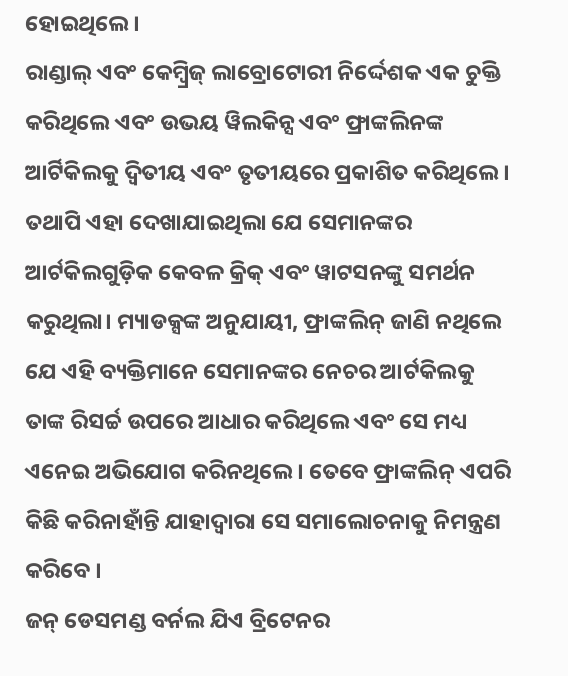ହୋଇଥିଲେ ।
ରାଣ୍ଡାଲ୍ ଏବଂ କେମ୍ବ୍ରିଜ୍ ଲାବ୍ରୋଟୋରୀ ନିର୍ଦ୍ଦେଶକ ଏକ ଚୁକ୍ତି କରିଥିଲେ ଏବଂ ଉଭୟ ୱିଲକିନ୍ସ ଏବଂ ଫ୍ରାଙ୍କଲିନଙ୍କ ଆର୍ଟିକିଲକୁ ଦ୍ୱିତୀୟ ଏବଂ ତୃତୀୟରେ ପ୍ରକାଶିତ କରିଥିଲେ । ତଥାପି ଏହା ଦେଖାଯାଇଥିଲା ଯେ ସେମାନଙ୍କର ଆର୍ଟକିଲଗୁଡ଼ିକ କେବଳ କ୍ରିକ୍ ଏବଂ ୱାଟସନଙ୍କୁ ସମର୍ଥନ କରୁଥିଲା। ମ୍ୟାଡକ୍ସଙ୍କ ଅନୁଯାୟୀ, ଫ୍ରାଙ୍କଲିନ୍ ଜାଣି ନଥିଲେ ଯେ ଏହି ବ୍ୟକ୍ତିମାନେ ସେମାନଙ୍କର ନେଚର ଆର୍ଟକିଲକୁ ତାଙ୍କ ରିସର୍ଚ୍ଚ ଉପରେ ଆଧାର କରିଥିଲେ ଏବଂ ସେ ମଧ୍ୟ ଏନେଇ ଅଭିଯୋଗ କରିନଥିଲେ । ତେବେ ଫ୍ରାଙ୍କଲିନ୍ ଏପରି କିଛି କରିନାହାଁନ୍ତି ଯାହାଦ୍ବାରା ସେ ସମାଲୋଚନାକୁ ନିମନ୍ତ୍ରଣ କରିବେ ।
ଜନ୍ ଡେସମଣ୍ଡ ବର୍ନଲ ଯିଏ ବ୍ରିଟେନର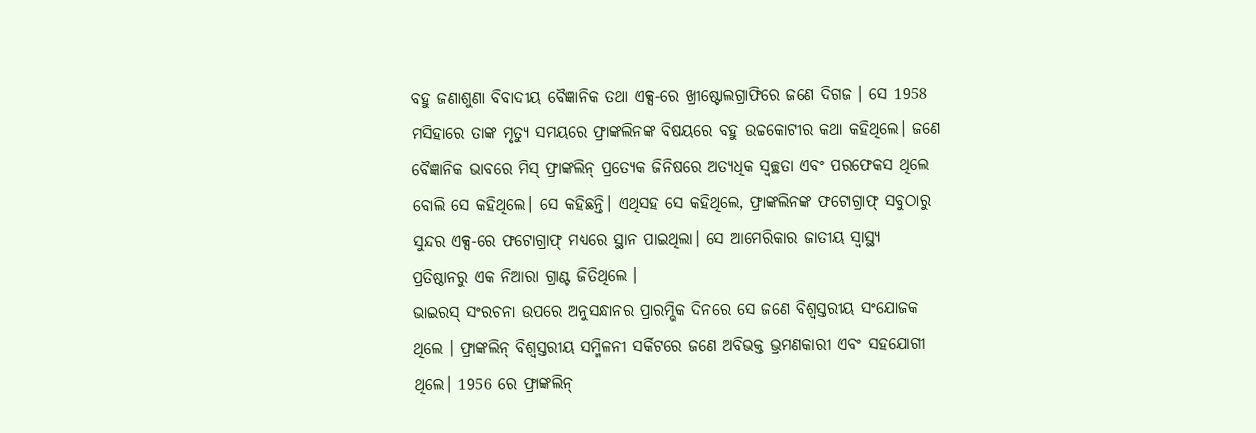ବହୁ ଜଣାଶୁଣା ବିବାଦୀୟ ବୈଜ୍ଞାନିକ ତଥା ଏକ୍ସ-ରେ ଖ୍ରୀଷ୍ଟୋଲଗ୍ରାଫିରେ ଜଣେ ଦିଗଜ । ସେ 1958 ମସିହାରେ ତାଙ୍କ ମୃତ୍ୟୁ ସମୟରେ ଫ୍ରାଙ୍କଲିନଙ୍କ ବିଷୟରେ ବହୁ ଉଚ୍ଚକୋଟୀର କଥା କହିଥିଲେ। ଜଣେ ବୈଜ୍ଞାନିକ ଭାବରେ ମିସ୍ ଫ୍ରାଙ୍କଲିନ୍ ପ୍ରତ୍ୟେକ ଜିନିଷରେ ଅତ୍ୟଧିକ ସ୍ୱଚ୍ଛତା ଏବଂ ପରଫେକସ ଥିଲେ ବୋଲି ସେ କହିଥିଲେ। ସେ କହିଛନ୍ତି। ଏଥିସହ ସେ କହିଥିଲେ, ଫ୍ରାଙ୍କଲିନଙ୍କ ଫଟୋଗ୍ରାଫ୍ ସବୁଠାରୁ ସୁନ୍ଦର ଏକ୍ସ-ରେ ଫଟୋଗ୍ରାଫ୍ ମଧ୍ୟରେ ସ୍ଥାନ ପାଇଥିଲା। ସେ ଆମେରିକାର ଜାତୀୟ ସ୍ୱାସ୍ଥ୍ୟ ପ୍ରତିଷ୍ଠାନରୁ ଏକ ନିଆରା ଗ୍ରାଣ୍ଟ ଜିତିଥିଲେ ।
ଭାଇରସ୍ ସଂରଚନା ଉପରେ ଅନୁସନ୍ଧାନର ପ୍ରାରମ୍ଭିକ ଦିନରେ ସେ ଜଣେ ବିଶ୍ୱସ୍ତରୀୟ ସଂଯୋଜକ ଥିଲେ । ଫ୍ରାଙ୍କଲିନ୍ ବିଶ୍ୱସ୍ତରୀୟ ସମ୍ମିଳନୀ ସର୍କିଟରେ ଜଣେ ଅବିଭକ୍ତ ଭ୍ରମଣକାରୀ ଏବଂ ସହଯୋଗୀ ଥିଲେ। 1956 ରେ ଫ୍ରାଙ୍କଲିନ୍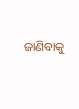ଜାଣିବାକୁ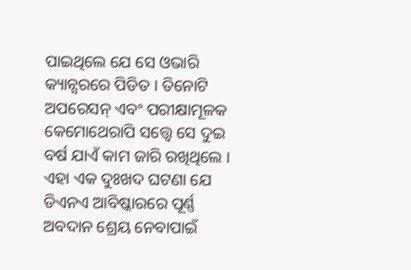ପାଇଥିଲେ ଯେ ସେ ଓଭାରି କ୍ୟାନ୍ସରରେ ପିଡିତ । ତିନୋଟି ଅପରେସନ୍ ଏବଂ ପରୀକ୍ଷାମୂଳକ କେମୋଥେରାପି ସତ୍ତ୍ବେ ସେ ଦୁଇ ବର୍ଷ ଯାଏଁ କାମ ଜାରି ରଖିଥିଲେ । ଏହା ଏକ ଦୁଃଖଦ ଘଟଣା ଯେ ଡିଏନଏ ଆବିଷ୍କାରରେ ପୂର୍ଣ୍ଣ ଅବଦାନ ଶ୍ରେୟ ନେବାପାଇଁ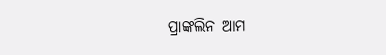ପ୍ରାଙ୍କଲିନ ଆମ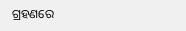ଗ୍ରହଣରେ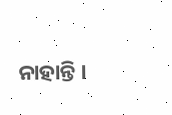ନାହାନ୍ତି ।